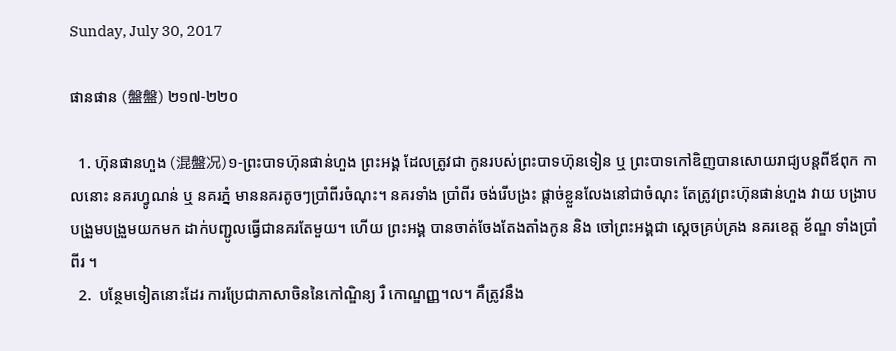Sunday, July 30, 2017

ផានផាន (盤盤) ២១៧-២២០

  1. ហ៊ុនផានហួង (混盤况)១-ព្រះបាទហ៊ុនផាន់ហួង ព្រះអង្គ ដែលត្រូវជា កូនរបស់ព្រះបាទហ៊ុនទៀន ឬ ព្រះបាទកៅឌិញបានសោយរាជ្យបន្តពីឪពុក កាលនោះ នគរហ្វូណន់ ឬ នគរភ្នំ មាននគរតូចៗប្រាំពីរចំណុះ។ នគរទាំង ប្រាំពីរ ចង់រើបង្រះ ផ្តាច់ខ្លួនលែងនៅជាចំណុះ តែត្រូវព្រះហ៊ុនផាន់ហួង វាយ បង្រាប បង្រួមបង្រួមយកមក ដាក់បញ្ជូលធ្វើជានគរតែមួយ។ ហើយ ព្រះអង្គ បានចាត់ចែងតែងតាំងកូន និង ចៅព្រះអង្គជា ស្តេចគ្រប់គ្រង នគរខេត្ត ខ័ណ្ឌ ទាំងប្រាំពីរ ។
  2.  បន្ថែមទៀតនោះដែរ ការប្រែជាភាសាចិននៃកៅណ្ឌិន្យ រឺ កោណ្ឌញ្ញ។ល។ គឺត្រូវនឹង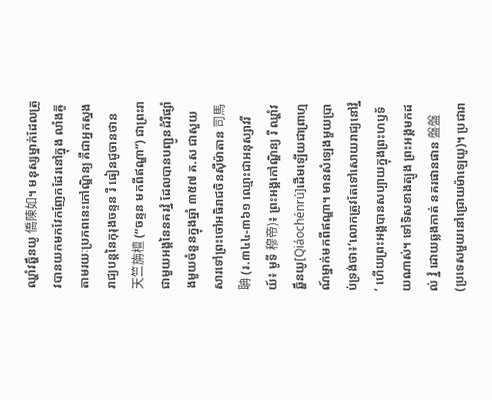ឈ្ហាំវឆ្ហឹនយូ 僑陳如។ មនុស្សម្នាក់ដែលត្រូវបានយកមកវែកញែកដែរនៅក្នុង លាំងឝ៊ូ តាមរយៈប្រភពនេះកៅណ្ឌិន្យ គឺជាអ្នកស្នងរាជ្យបន្តនៃកុរុងចន្ទន រឺ ធៀនជូចានថាន 天竺旃檀 (“ចន្ទន មកពីឥណ្ឌា”) ជាព្រះរាជាមួយអង្គនៃនគរវ្នំ ដែលបានបញ្ជូនដំរីផ្សាំងមួយចំនួនក្នុងឆ្នាំ ៣៥៧ គ.ស ជាសួយសារទៅព្រះចៅអធិរាជចិនស៊ឺម៉ាតាន 司馬聃 (រ.៣៤៤-៣៦១ ឈ្មោះជាអនុស្សាវរីយ៍៖ មូទី 穆帝)៖ ព្រះអង្គកៅណ្ឌិន្យ រឺ ឈ្ហាំវឆ្ហឹនយូ[Qiáochénrú]ដើមឡើយជាព្រាហ្មណ៍ម្នាក់មកពីឥណ្ឌា។ មានសំឡេងមួយប្រាប់ទ្រង់ថា៖ʻលោកត្រូវតែទៅសោយរាជ្យនៅវ្នំʼ ហើយព្រះអង្គបានសប្បាយក្នុងព្រះហឫទ័យណាស់។ ទៅទិសខាងត្បូង ព្រះអង្គមកដល់ វ្នំ ដោយឆ្លងកាត់ នគរផានផាន 盤盤 (ប្រទេសមួយនៅជ្រោយម៉ាឡេយូ)។ ប្រជារា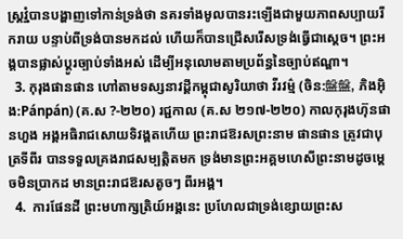ស្ត្រវ្នំបានបង្ហាញទៅកាន់ទ្រង់ថា នគរទាំងមូលបានរះឡើងជាមួយភាពសប្បាយរីករាយ បន្ទាប់ពីទ្រង់បានមកដល់ ហើយក៏បានជ្រើសរើសទ្រង់ធ្វើជាស្ដេច។ ព្រះអង្គបានផ្លាស់ប្ដូរច្បាប់ទាំងអស់ ដើម្បីអនុលោមតាមប្រព័ន្ធនៃច្បាប់ឥណ្ឌា។
  3. កុរុងផានផាន ហៅតាមទស្សនាវដ្ដីកម្ពុជាសូរិយាថា វីរវម៌្ម (ចិន:盤盤, ភិងអ៊ិង:Pánpán) (គ.ស ?-២២០) រជ្ជកាល (គ.ស ២១៧-២២០) កាលកុរុងហ៊ុនផានហួង អង្គអធិរាជសោយទិវង្គតហើយ ព្រះរាជឱរសព្រះនាម ផានផាន ត្រូវជាបុត្រទីពីរ បានទទួលគ្រងរាជសម្បត្តិតមក ទ្រង់មានព្រះអគ្គមហេសីព្រះនាមដូចម្ដេចមិនប្រាកដ មានព្រះរាជឱរសតូចៗ ពីរអង្គ។
  4.  ការផែនដី ព្រះមហាក្សត្រិយ៍អង្គនេះ ប្រហែលជាទ្រង់ខ្សោយព្រះស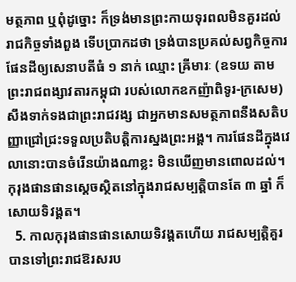មត្ថភាព ឬពុំដូច្នោះ ក៏ទ្រង់មានព្រះកាយទុរពលមិនគួរដល់រាជកិច្ចទាំងពួង ទើបប្រាកដថា ទ្រង់បានប្រគល់សព្វកិច្ចការផែនដីឲ្យសេនាបតីធំ ១ នាក់ ឈ្មោះ ឝ្រីមារៈ (ឧទយ តាមព្រះរាជពង្សាវតារកម្ពុជា របស់លោកឧកញ៉ាពិទូរ-ក្រសេម) សឹងទាក់ទងជាព្រះរាជវង្ស ជាអ្នកមានសមត្ថភាពនឹងសតិបញ្ញាជ្រៅជ្រះទទួលប្រតិបត្តិការស្នងព្រះអង្គ។ ការផែនដីក្នុងវេលានោះបានចំរើនយ៉ាងណាខ្លះ មិនឃើញមានពោលដល់។ កុរុងផានផានស្ដេចស្ថិតនៅក្នុងរាជសម្បត្តិបានតែ ៣ ឆ្នាំ ក៏សោយទិវង្គត។
  5. កាលកុរុងផានផានសោយទិវង្គតហើយ រាជសម្បត្តិគួរបានទៅព្រះរាជឱរសរប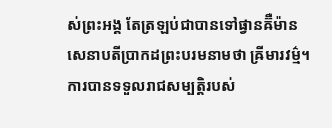ស់ព្រះអង្គ តែត្រឡប់ជាបានទៅផ្វានឝ៊ឺម៉ានសេនាបតីប្រាកដព្រះបរមនាមថា ឝ្រីមារវម៌្ម។ ការបានទទួលរាជសម្បត្តិរបស់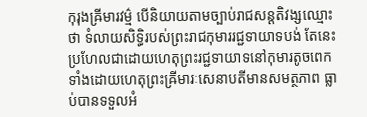កុរុងឝ្រីមារវម៌្ម បើនិយាយតាមច្បាប់រាជសន្តតិវង្សឈ្មោះថា ទំលាយសិទ្ធិរបស់ព្រះរាជកុមាររជ្ជទាយាទបង់ តែនេះប្រហែលជាដោយហេតុព្រះរជ្ជទាយាទនៅកុមារតូចពេក ទាំងដោយហេតុព្រះឝ្រីមារៈសេនាបតីមានសមត្ថភាព ធ្លាប់បានទទួលអំ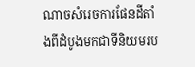ណាចសំរេចការផែនដីតាំងពីដំបូងមកជាទីនិយមរប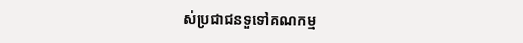ស់ប្រជាជនទួទៅគណកម្ម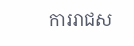ការរាជស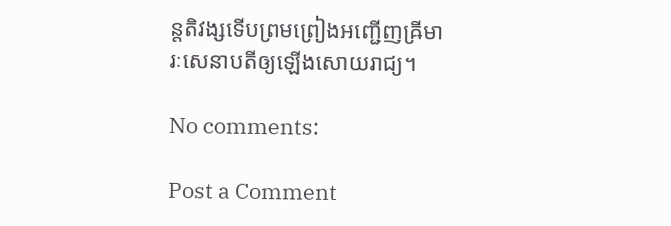ន្តតិវង្សទើបព្រមព្រៀងអញ្ជើញឝ្រីមារៈសេនាបតីឲ្យឡើងសោយរាជ្យ។

No comments:

Post a Comment